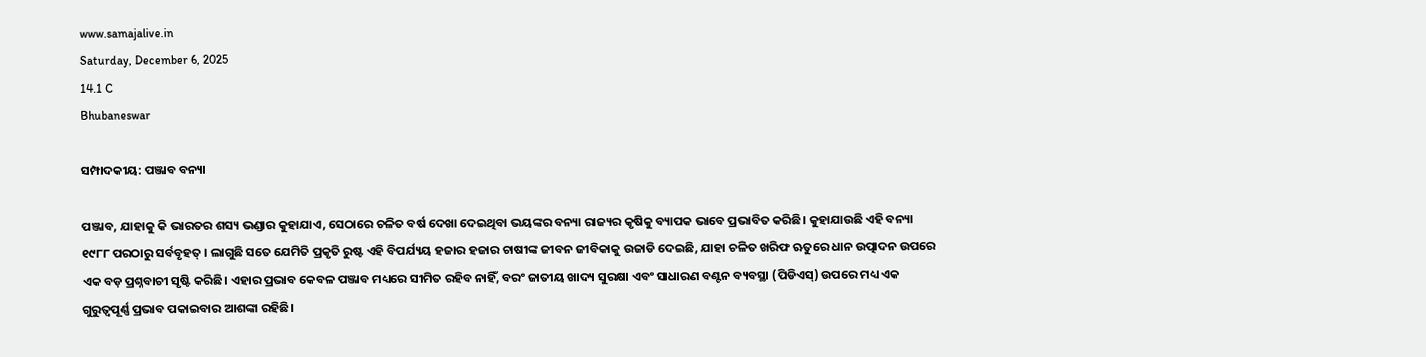www.samajalive.in
Saturday, December 6, 2025
14.1 C
Bhubaneswar

ସମ୍ପାଦକୀୟ: ପଞ୍ଜାବ ବନ୍ୟା

ପଞ୍ଜାବ, ଯାହାକୁ କି ଭାରତର ଶସ୍ୟ ଭଣ୍ଡାର କୁହାଯାଏ, ସେଠାରେ ଚଳିତ ବର୍ଷ ଦେଖା ଦେଇଥିବା ଭୟଙ୍କର ବନ୍ୟା ରାଜ୍ୟର କୃଷିକୁ ବ୍ୟାପକ ଭାବେ ପ୍ରଭାବିତ କରିଛି। କୁହାଯାଉଛି ଏହି ବନ୍ୟା ୧୯୮୮ ପରଠାରୁ ସର୍ବବୃହତ୍ । ଲାଗୁଛି ସତେ ଯେମିତି ପ୍ରକୃତି ରୁଷ୍ଟ ଏହି ବିପର୍ଯ୍ୟୟ ହଜାର ହଜାର ଚାଷୀଙ୍କ ଜୀବନ ଜୀବିକାକୁ ଉଜାଡି ଦେଇଛି, ଯାହା ଚଳିତ ଖରିଫ ଋତୁରେ ଧାନ ଉତ୍ପାଦନ ଉପରେ ଏକ ବଡ଼ ପ୍ରଶ୍ନବାଚୀ ସୃଷ୍ଟି କରିଛି। ଏହାର ପ୍ରଭାବ କେବଳ ପଞ୍ଜାବ ମଧ୍ୟରେ ସୀମିତ ରହିବ ନାହିଁ, ବରଂ ଜାତୀୟ ଖାଦ୍ୟ ସୁରକ୍ଷା ଏବଂ ସାଧାରଣ ବଣ୍ଟନ ବ୍ୟବସ୍ଥା (ପିଡିଏସ୍‌) ଉପରେ ମଧ୍ୟ ଏକ ଗୁରୁତ୍ୱପୂର୍ଣ୍ଣ ପ୍ରଭାବ ପକାଇବାର ଆଶଙ୍କା ରହିଛି।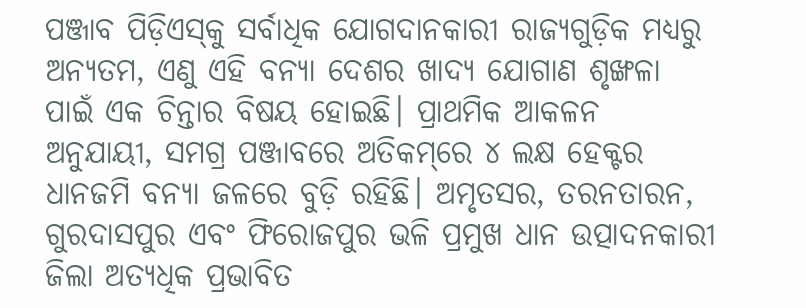ପଞ୍ଜାବ ପିଡ଼ିଏସ୍‌କୁ ସର୍ବାଧିକ ଯୋଗଦାନକାରୀ ରାଜ୍ୟଗୁଡ଼ିକ ମଧ୍ୟରୁ ଅନ୍ୟତମ, ଏଣୁ ଏହି ବନ୍ୟା ଦେଶର ଖାଦ୍ୟ ଯୋଗାଣ ଶୃଙ୍ଖଳା ପାଇଁ ଏକ ଚିନ୍ତାର ବିଷୟ ହୋଇଛି। ପ୍ରାଥମିକ ଆକଳନ ଅନୁଯାୟୀ, ସମଗ୍ର ପଞ୍ଜାବରେ ଅତିକମ୍‌ରେ ୪ ଲକ୍ଷ ହେକ୍ଟର ଧାନଜମି ବନ୍ୟା ଜଳରେ ବୁଡ଼ି ରହିଛି। ଅମୃତସର, ତରନତାରନ, ଗୁରଦାସପୁର ଏବଂ ଫିରୋଜପୁର ଭଳି ପ୍ରମୁଖ ଧାନ ଉତ୍ପାଦନକାରୀ ଜିଲା ଅତ୍ୟଧିକ ପ୍ରଭାବିତ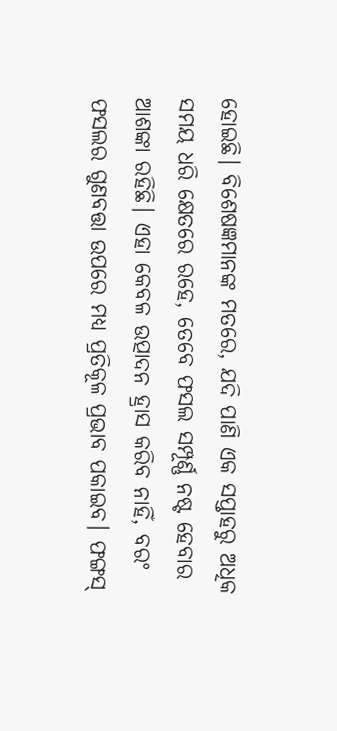ହୋଇଛି। ବିଶେଷଜ୍ଞମାନଙ୍କ ମତରେ, ଯଦି ପାଣି ଏକ ସପ୍ତାହରୁ ଅଧିକ ସମୟ ଧରି କ୍ଷେତରେ ରହେ, ତେବେ ଫସଲ ସମ୍ପୂର୍ଣ୍ଣ ନଷ୍ଟ ହେବାର ଆଶଙ୍କା ରହିଛି। ଏହା କେବଳ ଉତ୍ପାଦନ ହ୍ରାସ କରିବ ନାହିଁ, ବରଂ ଫସଲର ଗୁଣବତ୍ତା ଉପରେ ମଧ୍ୟ ପ୍ରତିକୂଳ ପ୍ରଭାବ ପକାଇବ। ଫଙ୍ଗସ୍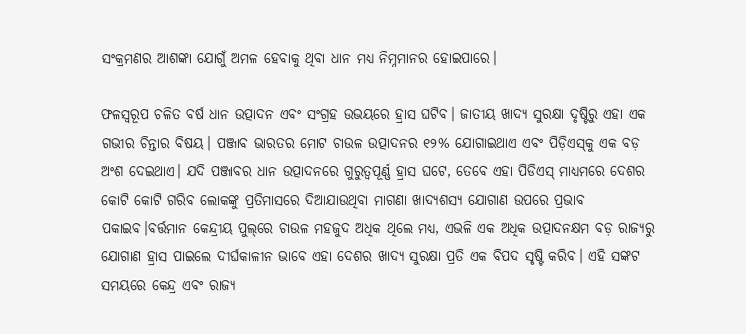ସଂକ୍ରମଣର ଆଶଙ୍କା ଯୋଗୁଁ ଅମଳ ହେବାକୁ ଥିବା ଧାନ ମଧ୍ୟ ନିମ୍ନମାନର ହୋଇପାରେ।

ଫଳସ୍ୱରୂପ ଚଳିତ ବର୍ଷ ଧାନ ଉତ୍ପାଦନ ଏବଂ ସଂଗ୍ରହ ଉଭୟରେ ହ୍ରାସ ଘଟିବ। ଜାତୀୟ ଖାଦ୍ୟ ସୁରକ୍ଷା ଦୃଷ୍ଟିରୁ ଏହା ଏକ ଗଭୀର ଚିନ୍ତାର ବିଷୟ। ପଞ୍ଜାବ ଭାରତର ମୋଟ ଚାଉଳ ଉତ୍ପାଦନର ୧୨% ଯୋଗାଇଥାଏ ଏବଂ ପିଡ଼ିଏସ୍‌କୁ ଏକ ବଡ଼ ଅଂଶ ଦେଇଥାଏ। ଯଦି ପଞ୍ଜାବର ଧାନ ଉତ୍ପାଦନରେ ଗୁରୁତ୍ୱପୂର୍ଣ୍ଣ ହ୍ରାସ ଘଟେ, ତେବେ ଏହା ପିଡିଏସ୍ ମାଧ୍ୟମରେ ଦେଶର କୋଟି କୋଟି ଗରିବ ଲୋକଙ୍କୁ ପ୍ରତିମାସରେ ଦିଆଯାଉଥିବା ମାଗଣା ଖାଦ୍ୟଶସ୍ୟ ଯୋଗାଣ ଉପରେ ପ୍ରଭାବ ପକାଇବ।ବର୍ତ୍ତମାନ କେନ୍ଦ୍ରୀୟ ପୁଲ୍‌ରେ ଚାଉଳ ମହଜୁଦ ଅଧିକ ଥିଲେ ମଧ୍ୟ, ଏଭଳି ଏକ ଅଧିକ ଉତ୍ପାଦନକ୍ଷମ ବଡ଼ ରାଜ୍ୟରୁ ଯୋଗାଣ ହ୍ରାସ ପାଇଲେ ଦୀର୍ଘକାଳୀନ ଭାବେ ଏହା ଦେଶର ଖାଦ୍ୟ ସୁରକ୍ଷା ପ୍ରତି ଏକ ବିପଦ ସୃଷ୍ଟି କରିବ। ଏହି ସଙ୍କଟ ସମୟରେ କେନ୍ଦ୍ର ଏବଂ ରାଜ୍ୟ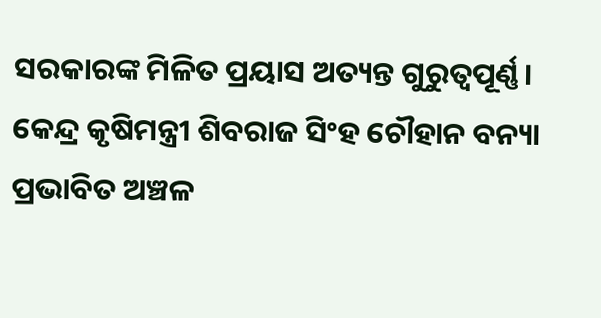ସରକାରଙ୍କ ମିଳିତ ପ୍ରୟାସ ଅତ୍ୟନ୍ତ ଗୁରୁତ୍ୱପୂର୍ଣ୍ଣ। କେନ୍ଦ୍ର କୃଷିମନ୍ତ୍ରୀ ଶିବରାଜ ସିଂହ ଚୌହାନ ବନ୍ୟା ପ୍ରଭାବିତ ଅଞ୍ଚଳ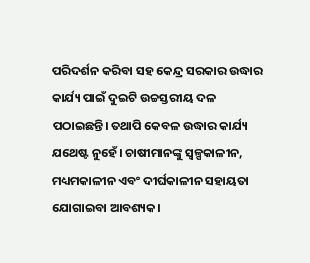ପରିଦର୍ଶନ କରିବା ସହ କେନ୍ଦ୍ର ସରକାର ଉଦ୍ଧାର କାର୍ଯ୍ୟ ପାଇଁ ଦୁଇଟି ଉଚ୍ଚସ୍ତରୀୟ ଦଳ ପଠାଇଛନ୍ତି। ତଥାପି କେବଳ ଉଦ୍ଧାର କାର୍ଯ୍ୟ ଯଥେଷ୍ଟ ନୁହେଁ। ଚାଷୀମାନଙ୍କୁ ସ୍ୱଳ୍ପକାଳୀନ, ମଧ୍ୟମକାଳୀନ ଏବଂ ଦୀର୍ଘକାଳୀନ ସହାୟତା ଯୋଗାଇବା ଆବଶ୍ୟକ।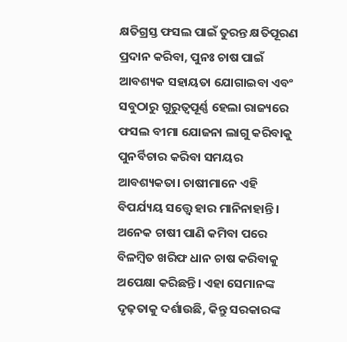କ୍ଷତିଗ୍ରସ୍ତ ଫସଲ ପାଇଁ ତୁରନ୍ତ କ୍ଷତିପୂରଣ ପ୍ରଦାନ କରିବା, ପୁନଃ ଚାଷ ପାଇଁ ଆବଶ୍ୟକ ସହାୟତା ଯୋଗାଇବା ଏବଂ ସବୁଠାରୁ ଗୁରୁତ୍ୱପୂର୍ଣ୍ଣ ହେଲା ରାଜ୍ୟରେ ଫସଲ ବୀମା ଯୋଜନା ଲାଗୁ କରିବାକୁ ପୁନର୍ବିଚାର କରିବା ସମୟର ଆବଶ୍ୟକତା। ଚାଷୀମାନେ ଏହି ବିପର୍ଯ୍ୟୟ ସତ୍ତ୍ୱେ ହାର ମାନିନାହାନ୍ତି। ଅନେକ ଚାଷୀ ପାଣି କମିବା ପରେ ବିଳମ୍ବିତ ଖରିଫ ଧାନ ଚାଷ କରିବାକୁ ଅପେକ୍ଷା କରିଛନ୍ତି। ଏହା ସେମାନଙ୍କ ଦୃଢ଼ତାକୁ ଦର୍ଶାଉଛି, କିନ୍ତୁ ସରକାରଙ୍କ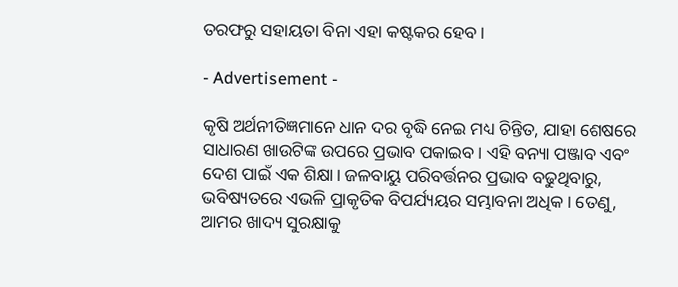ତରଫରୁ ସହାୟତା ବିନା ଏହା କଷ୍ଟକର ହେବ।

- Advertisement -

କୃଷି ଅର୍ଥନୀତିଜ୍ଞମାନେ ଧାନ ଦର ବୃଦ୍ଧି ନେଇ ମଧ୍ୟ ଚିନ୍ତିତ, ଯାହା ଶେଷରେ ସାଧାରଣ ଖାଉଟିଙ୍କ ଉପରେ ପ୍ରଭାବ ପକାଇବ। ଏହି ବନ୍ୟା ପଞ୍ଜାବ ଏବଂ ଦେଶ ପାଇଁ ଏକ ଶିକ୍ଷା। ଜଳବାୟୁ ପରିବର୍ତ୍ତନର ପ୍ରଭାବ ବଢୁଥିବାରୁ, ଭବିଷ୍ୟତରେ ଏଭଳି ପ୍ରାକୃତିକ ବିପର୍ଯ୍ୟୟର ସମ୍ଭାବନା ଅଧିକ। ତେଣୁ, ଆମର ଖାଦ୍ୟ ସୁରକ୍ଷାକୁ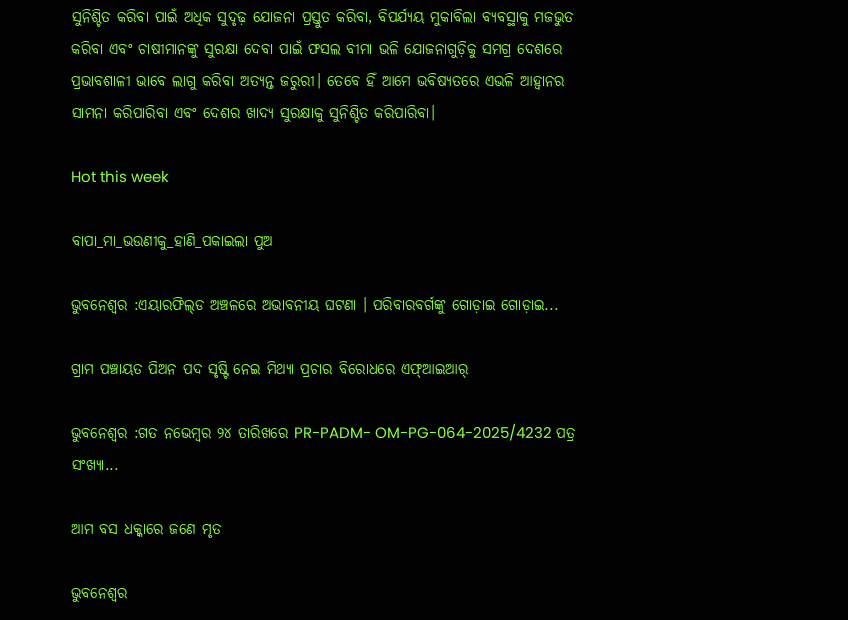ସୁନିଶ୍ଚିତ କରିବା ପାଇଁ ଅଧିକ ସୁଦୃଢ଼ ଯୋଜନା ପ୍ରସ୍ତୁତ କରିବା, ବିପର୍ଯ୍ୟୟ ମୁକାବିଲା ବ୍ୟବସ୍ଥାକୁ ମଜଭୁତ କରିବା ଏବଂ ଚାଷୀମାନଙ୍କୁ ସୁରକ୍ଷା ଦେବା ପାଇଁ ଫସଲ ବୀମା ଭଳି ଯୋଜନାଗୁଡ଼ିକୁ ସମଗ୍ର ଦେଶରେ ପ୍ରଭାବଶାଳୀ ଭାବେ ଲାଗୁ କରିବା ଅତ୍ୟନ୍ତ ଜରୁରୀ। ତେବେ ହିଁ ଆମେ ଭବିଷ୍ୟତରେ ଏଭଳି ଆହ୍ୱାନର ସାମନା କରିପାରିବା ଏବଂ ଦେଶର ଖାଦ୍ୟ ସୁରକ୍ଷାକୁ ସୁନିଶ୍ଚିତ କରିପାରିବା।

Hot this week

ବାପା_ମା_ଭଉଣୀକୁ_ହାଣି_ପକାଇଲା ପୁଅ

ଭୁବନେଶ୍ବର :ଏୟାରଫିଲ୍‌ଡ ଅଞ୍ଚଳରେ ଅଭାବନୀୟ ଘଟଣା । ପରିବାରବର୍ଗଙ୍କୁ ଗୋଡ଼ାଇ ଗୋଡ଼ାଇ...

ଗ୍ରାମ ପଞ୍ଚାୟତ ପିଅନ ପଦ ସୃଷ୍ଟି ନେଇ ମିଥ୍ୟା ପ୍ରଚାର ବିରୋଧରେ ଏଫ୍‌ଆଇଆର୍

ଭୁବନେଶ୍ୱର :ଗତ ନ‌ଭେମ୍ବର ୨୪ ତାରିଖରେ PR-PADM- OM-PG-064-2025/4232 ପତ୍ର ସଂଖ୍ୟା...

ଆମ ବସ ଧକ୍କାରେ ଜଣେ ମୃତ

ଭୁବନେଶ୍ୱର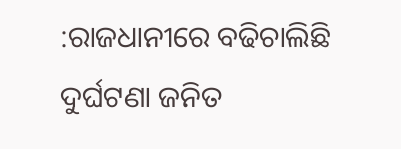:ରାଜଧାନୀରେ ବଢିଚାଲିଛି ଦୁର୍ଘଟଣା ଜନିତ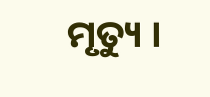ମୃତ୍ୟୁ ।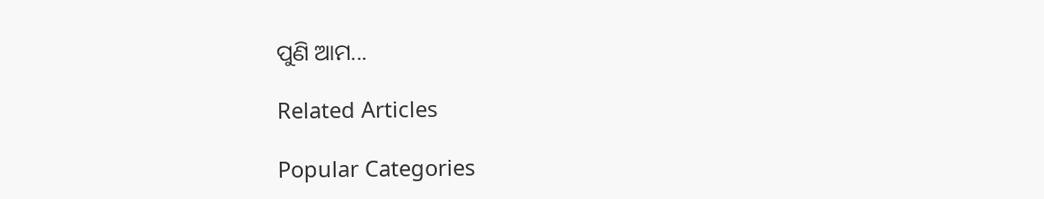ପୁଣି ଆମ...

Related Articles

Popular Categories